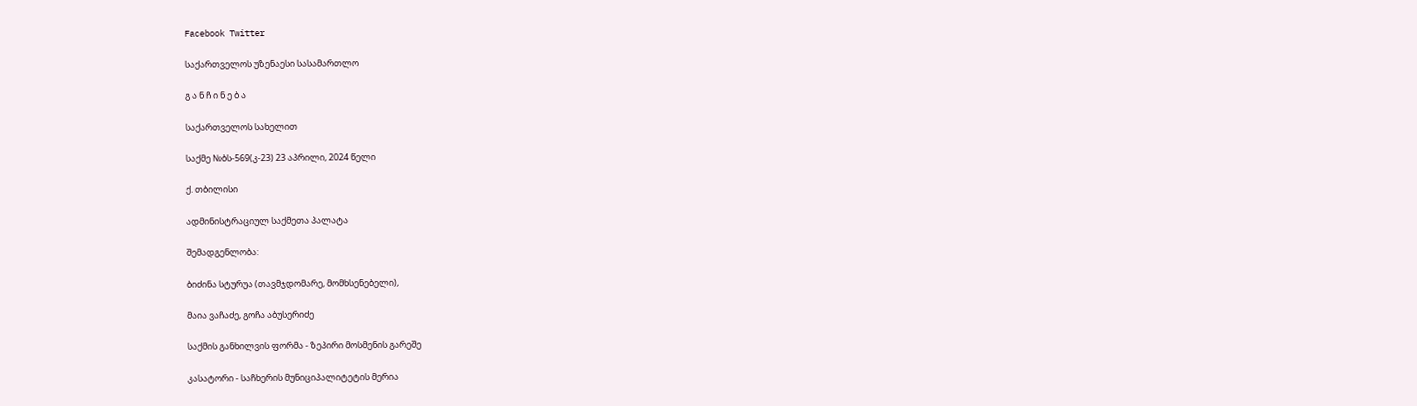Facebook Twitter

საქართველოს უზენაესი სასამართლო

გ ა ნ ჩ ი ნ ე ბ ა

საქართველოს სახელით

საქმე №ბს-569(კ-23) 23 აპრილი, 2024 წელი

ქ. თბილისი

ადმინისტრაციულ საქმეთა პალატა

შემადგენლობა:

ბიძინა სტურუა (თავმჯდომარე, მომხსენებელი),

მაია ვაჩაძე, გოჩა აბუსერიძე

საქმის განხილვის ფორმა - ზეპირი მოსმენის გარეშე

კასატორი - საჩხერის მუნიციპალიტეტის მერია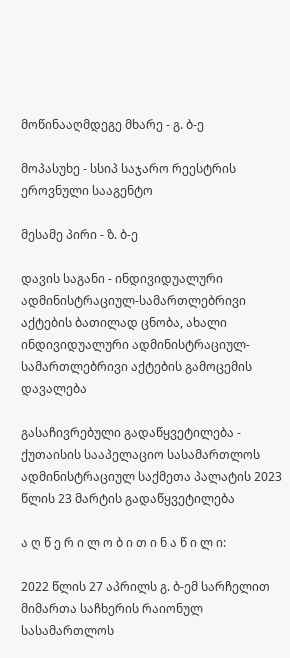მოწინააღმდეგე მხარე - გ. ბ-ე

მოპასუხე - სსიპ საჯარო რეესტრის ეროვნული სააგენტო

მესამე პირი - ზ. ბ-ე

დავის საგანი - ინდივიდუალური ადმინისტრაციულ-სამართლებრივი აქტების ბათილად ცნობა, ახალი ინდივიდუალური ადმინისტრაციულ-სამართლებრივი აქტების გამოცემის დავალება

გასაჩივრებული გადაწყვეტილება - ქუთაისის სააპელაციო სასამართლოს ადმინისტრაციულ საქმეთა პალატის 2023 წლის 23 მარტის გადაწყვეტილება

ა ღ წ ე რ ი ლ ო ბ ი თ ი ნ ა წ ი ლ ი:

2022 წლის 27 აპრილს გ. ბ-ემ სარჩელით მიმართა საჩხერის რაიონულ სასამართლოს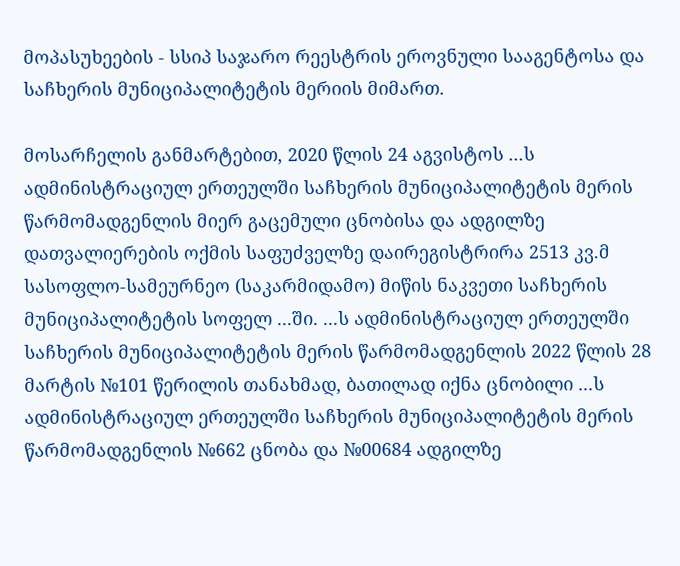მოპასუხეების - სსიპ საჯარო რეესტრის ეროვნული სააგენტოსა და საჩხერის მუნიციპალიტეტის მერიის მიმართ.

მოსარჩელის განმარტებით, 2020 წლის 24 აგვისტოს ...ს ადმინისტრაციულ ერთეულში საჩხერის მუნიციპალიტეტის მერის წარმომადგენლის მიერ გაცემული ცნობისა და ადგილზე დათვალიერების ოქმის საფუძველზე დაირეგისტრირა 2513 კვ.მ სასოფლო-სამეურნეო (საკარმიდამო) მიწის ნაკვეთი საჩხერის მუნიციპალიტეტის სოფელ ...ში. ...ს ადმინისტრაციულ ერთეულში საჩხერის მუნიციპალიტეტის მერის წარმომადგენლის 2022 წლის 28 მარტის №101 წერილის თანახმად, ბათილად იქნა ცნობილი ...ს ადმინისტრაციულ ერთეულში საჩხერის მუნიციპალიტეტის მერის წარმომადგენლის №662 ცნობა და №00684 ადგილზე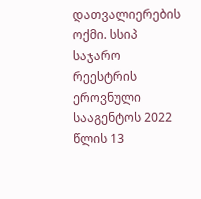დათვალიერების ოქმი. სსიპ საჯარო რეესტრის ეროვნული სააგენტოს 2022 წლის 13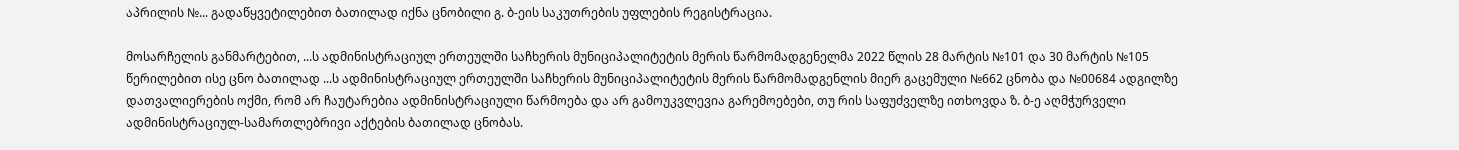აპრილის №... გადაწყვეტილებით ბათილად იქნა ცნობილი გ. ბ-ეის საკუთრების უფლების რეგისტრაცია.

მოსარჩელის განმარტებით, ...ს ადმინისტრაციულ ერთეულში საჩხერის მუნიციპალიტეტის მერის წარმომადგენელმა 2022 წლის 28 მარტის №101 და 30 მარტის №105 წერილებით ისე ცნო ბათილად ...ს ადმინისტრაციულ ერთეულში საჩხერის მუნიციპალიტეტის მერის წარმომადგენლის მიერ გაცემული №662 ცნობა და №00684 ადგილზე დათვალიერების ოქმი, რომ არ ჩაუტარებია ადმინისტრაციული წარმოება და არ გამოუკვლევია გარემოებები, თუ რის საფუძველზე ითხოვდა ზ. ბ-ე აღმჭურველი ადმინისტრაციულ-სამართლებრივი აქტების ბათილად ცნობას.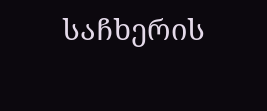საჩხერის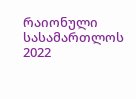რაიონული სასამართლოს 2022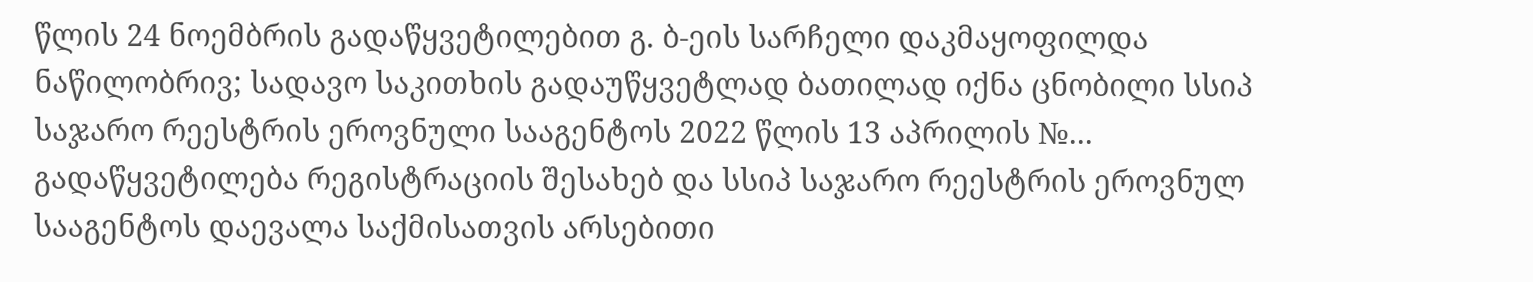წლის 24 ნოემბრის გადაწყვეტილებით გ. ბ-ეის სარჩელი დაკმაყოფილდა ნაწილობრივ; სადავო საკითხის გადაუწყვეტლად ბათილად იქნა ცნობილი სსიპ საჯარო რეესტრის ეროვნული სააგენტოს 2022 წლის 13 აპრილის №... გადაწყვეტილება რეგისტრაციის შესახებ და სსიპ საჯარო რეესტრის ეროვნულ სააგენტოს დაევალა საქმისათვის არსებითი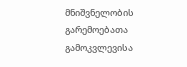მნიშვნელობის გარემოებათა გამოკვლევისა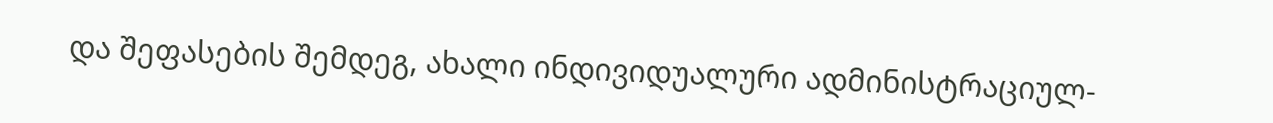და შეფასების შემდეგ, ახალი ინდივიდუალური ადმინისტრაციულ-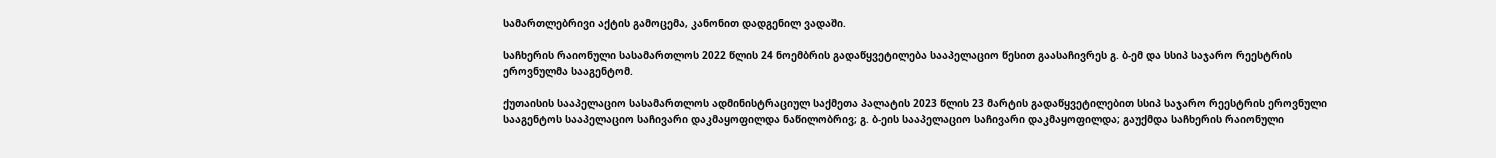სამართლებრივი აქტის გამოცემა, კანონით დადგენილ ვადაში.

საჩხერის რაიონული სასამართლოს 2022 წლის 24 ნოემბრის გადაწყვეტილება სააპელაციო წესით გაასაჩივრეს გ. ბ-ემ და სსიპ საჯარო რეესტრის ეროვნულმა სააგენტომ.

ქუთაისის სააპელაციო სასამართლოს ადმინისტრაციულ საქმეთა პალატის 2023 წლის 23 მარტის გადაწყვეტილებით სსიპ საჯარო რეესტრის ეროვნული სააგენტოს სააპელაციო საჩივარი დაკმაყოფილდა ნაწილობრივ; გ. ბ-ეის სააპელაციო საჩივარი დაკმაყოფილდა; გაუქმდა საჩხერის რაიონული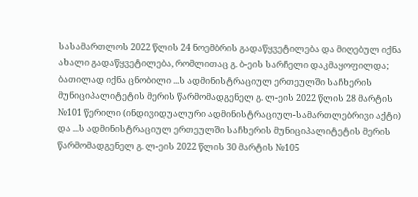სასამართლოს 2022 წლის 24 ნოემბრის გადაწყვეტილება და მიღებულ იქნა ახალი გადაწყვეტილება, რომლითაც გ. ბ-ეის სარჩელი დაკმაყოფილდა; ბათილად იქნა ცნობილი ...ს ადმინისტრაციულ ერთეულში საჩხერის მუნიციპალიტეტის მერის წარმომადგენელ გ. ლ-ეის 2022 წლის 28 მარტის №101 წერილი (ინდივიდუალური ადმინისტრაციულ-სამართლებრივი აქტი) და ...ს ადმინისტრაციულ ერთეულში საჩხერის მუნიციპალიტეტის მერის წარმომადგენელ გ. ლ-ეის 2022 წლის 30 მარტის №105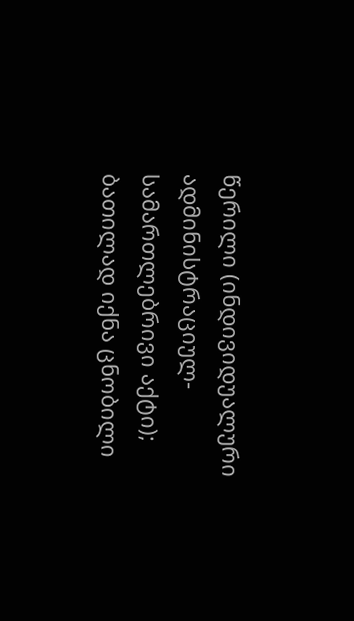წერილი (ინდივიდუალური ადმინისტრაციულ-სამართლებრივი აქტი); ბათილად იქნა ცნობილი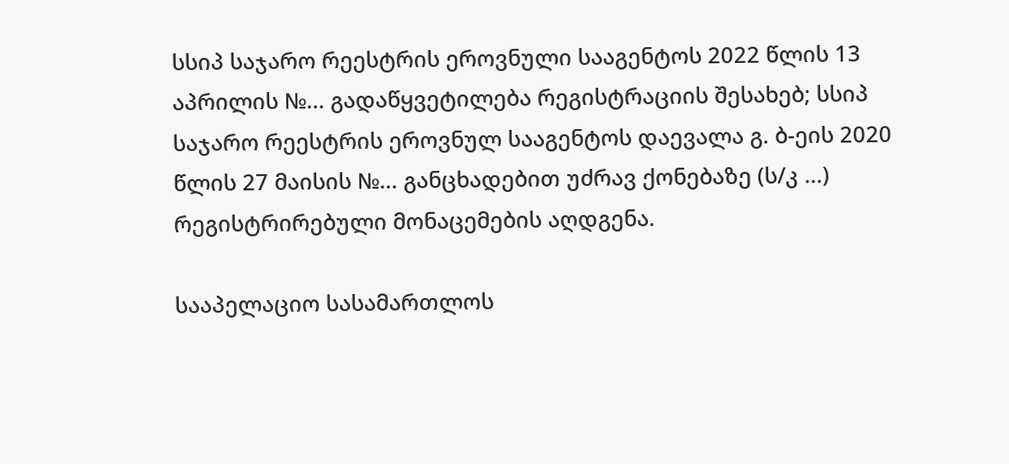სსიპ საჯარო რეესტრის ეროვნული სააგენტოს 2022 წლის 13 აპრილის №... გადაწყვეტილება რეგისტრაციის შესახებ; სსიპ საჯარო რეესტრის ეროვნულ სააგენტოს დაევალა გ. ბ-ეის 2020 წლის 27 მაისის №... განცხადებით უძრავ ქონებაზე (ს/კ ...) რეგისტრირებული მონაცემების აღდგენა.

სააპელაციო სასამართლოს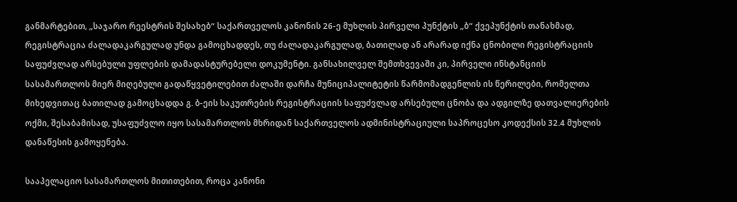განმარტებით, „საჯარო რეესტრის შესახებ“ საქართველოს კანონის 26-ე მუხლის პირველი პუნქტის „ბ“ ქვეპუნქტის თანახმად, რეგისტრაცია ძალადაკარგულად უნდა გამოცხადდეს, თუ ძალადაკარგულად, ბათილად ან არარად იქნა ცნობილი რეგისტრაციის საფუძვლად არსებული უფლების დამადასტურებელი დოკუმენტი. განსახილველ შემთხვევაში კი, პირველი ინსტანციის სასამართლოს მიერ მიღებული გადაწყვეტილებით ძალაში დარჩა მუნიციპალიტეტის წარმომადგენლის ის წერილები, რომელთა მიხედვითაც ბათილად გამოცხადდა გ. ბ-ეის საკუთრების რეგისტრაციის საფუძვლად არსებული ცნობა და ადგილზე დათვალიერების ოქმი, შესაბამისად, უსაფუძვლო იყო სასამართლოს მხრიდან საქართველოს ადმინისტრაციული საპროცესო კოდექსის 32.4 მუხლის დანაწესის გამოყენება.

სააპელაციო სასამართლოს მითითებით, როცა კანონი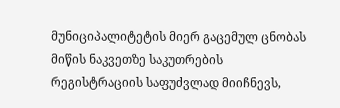მუნიციპალიტეტის მიერ გაცემულ ცნობას მიწის ნაკვეთზე საკუთრების რეგისტრაციის საფუძვლად მიიჩნევს,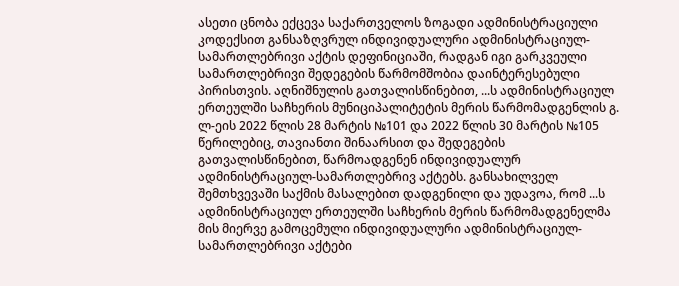ასეთი ცნობა ექცევა საქართველოს ზოგადი ადმინისტრაციული კოდექსით განსაზღვრულ ინდივიდუალური ადმინისტრაციულ-სამართლებრივი აქტის დეფინიციაში, რადგან იგი გარკვეული სამართლებრივი შედეგების წარმომშობია დაინტერესებული პირისთვის. აღნიშნულის გათვალისწინებით, ...ს ადმინისტრაციულ ერთეულში საჩხერის მუნიციპალიტეტის მერის წარმომადგენლის გ. ლ-ეის 2022 წლის 28 მარტის №101 და 2022 წლის 30 მარტის №105 წერილებიც, თავიანთი შინაარსით და შედეგების გათვალისწინებით, წარმოადგენენ ინდივიდუალურ ადმინისტრაციულ-სამართლებრივ აქტებს. განსახილველ შემთხვევაში საქმის მასალებით დადგენილი და უდავოა, რომ ...ს ადმინისტრაციულ ერთეულში საჩხერის მერის წარმომადგენელმა მის მიერვე გამოცემული ინდივიდუალური ადმინისტრაციულ-სამართლებრივი აქტები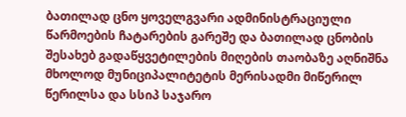ბათილად ცნო ყოველგვარი ადმინისტრაციული წარმოების ჩატარების გარეშე და ბათილად ცნობის შესახებ გადაწყვეტილების მიღების თაობაზე აღნიშნა მხოლოდ მუნიციპალიტეტის მერისადმი მიწერილ წერილსა და სსიპ საჯარო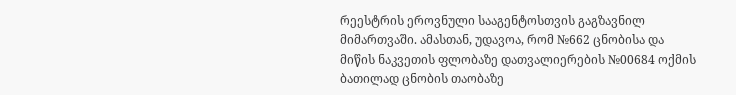რეესტრის ეროვნული სააგენტოსთვის გაგზავნილ მიმართვაში. ამასთან, უდავოა, რომ №662 ცნობისა და მიწის ნაკვეთის ფლობაზე დათვალიერების №00684 ოქმის ბათილად ცნობის თაობაზე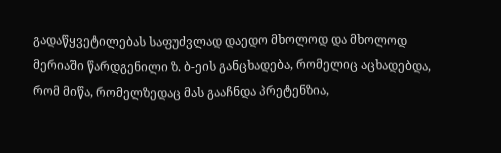გადაწყვეტილებას საფუძვლად დაედო მხოლოდ და მხოლოდ მერიაში წარდგენილი ზ. ბ-ეის განცხადება, რომელიც აცხადებდა, რომ მიწა, რომელზედაც მას გააჩნდა პრეტენზია,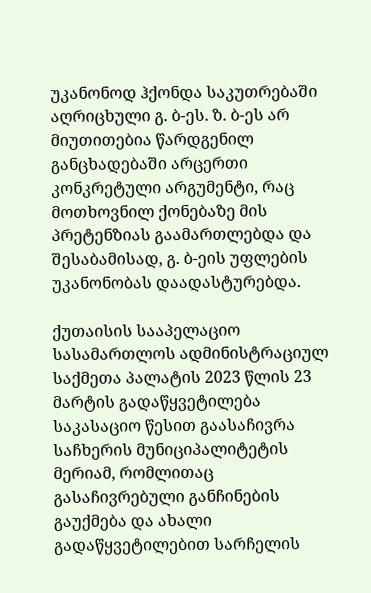უკანონოდ ჰქონდა საკუთრებაში აღრიცხული გ. ბ-ეს. ზ. ბ-ეს არ მიუთითებია წარდგენილ განცხადებაში არცერთი კონკრეტული არგუმენტი, რაც მოთხოვნილ ქონებაზე მის პრეტენზიას გაამართლებდა და შესაბამისად, გ. ბ-ეის უფლების უკანონობას დაადასტურებდა.

ქუთაისის სააპელაციო სასამართლოს ადმინისტრაციულ საქმეთა პალატის 2023 წლის 23 მარტის გადაწყვეტილება საკასაციო წესით გაასაჩივრა საჩხერის მუნიციპალიტეტის მერიამ, რომლითაც გასაჩივრებული განჩინების გაუქმება და ახალი გადაწყვეტილებით სარჩელის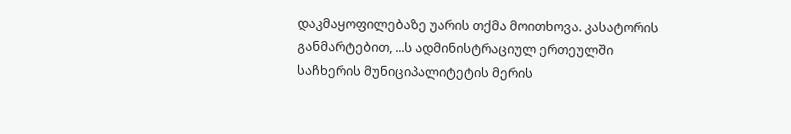დაკმაყოფილებაზე უარის თქმა მოითხოვა. კასატორის განმარტებით, ...ს ადმინისტრაციულ ერთეულში საჩხერის მუნიციპალიტეტის მერის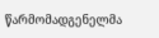წარმომადგენელმა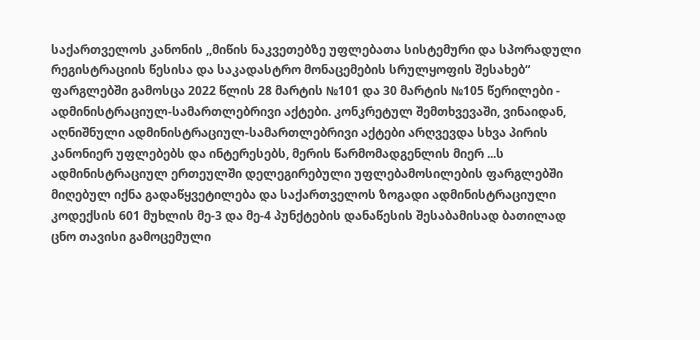საქართველოს კანონის ,,მიწის ნაკვეთებზე უფლებათა სისტემური და სპორადული რეგისტრაციის წესისა და საკადასტრო მონაცემების სრულყოფის შესახებ“ ფარგლებში გამოსცა 2022 წლის 28 მარტის №101 და 30 მარტის №105 წერილები - ადმინისტრაციულ-სამართლებრივი აქტები. კონკრეტულ შემთხვევაში, ვინაიდან, აღნიშნული ადმინისტრაციულ-სამართლებრივი აქტები არღვევდა სხვა პირის კანონიერ უფლებებს და ინტერესებს, მერის წარმომადგენლის მიერ ...ს ადმინისტრაციულ ერთეულში დელეგირებული უფლებამოსილების ფარგლებში მიღებულ იქნა გადაწყვეტილება და საქართველოს ზოგადი ადმინისტრაციული კოდექსის 601 მუხლის მე-3 და მე-4 პუნქტების დანაწესის შესაბამისად ბათილად ცნო თავისი გამოცემული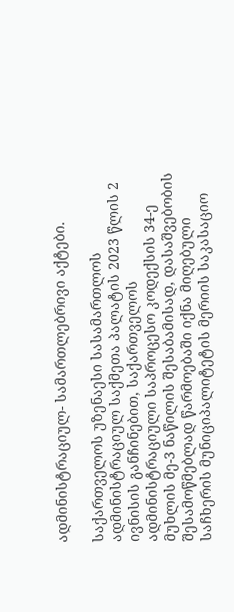ადმინისტრაციულ- სამართლებრივი აქტები.

საქართველოს უზენაესი სასამართლოს ადმინისტრაციულ საქმეთა პალატის 2023 წლის 2 ივნისის განჩინებით, საქართველოს ადმინისტრაციული საპროცესო კოდექსის 34-ე მუხლის მე-3 ნაწილის შესაბამისად, დასაშვებობის შესამოწმებლად წარმოებაში იქნა მიღებული საჩხერის მუნიციპალიტეტის მერიის საკასაციო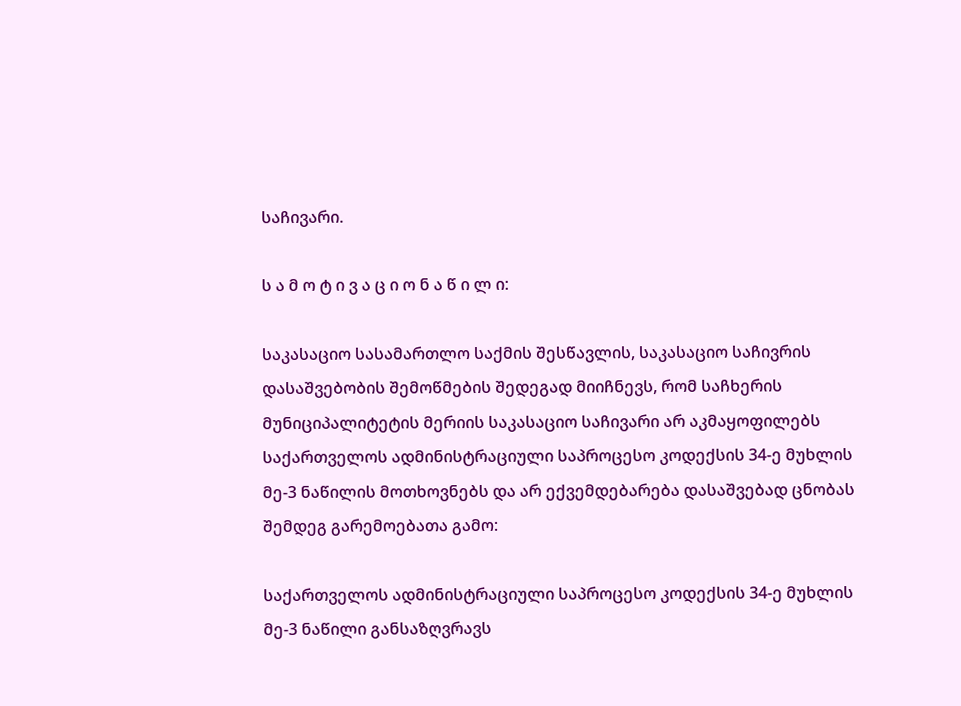საჩივარი.

ს ა მ ო ტ ი ვ ა ც ი ო ნ ა წ ი ლ ი:

საკასაციო სასამართლო საქმის შესწავლის, საკასაციო საჩივრის დასაშვებობის შემოწმების შედეგად მიიჩნევს, რომ საჩხერის მუნიციპალიტეტის მერიის საკასაციო საჩივარი არ აკმაყოფილებს საქართველოს ადმინისტრაციული საპროცესო კოდექსის 34-ე მუხლის მე-3 ნაწილის მოთხოვნებს და არ ექვემდებარება დასაშვებად ცნობას შემდეგ გარემოებათა გამო:

საქართველოს ადმინისტრაციული საპროცესო კოდექსის 34-ე მუხლის მე-3 ნაწილი განსაზღვრავს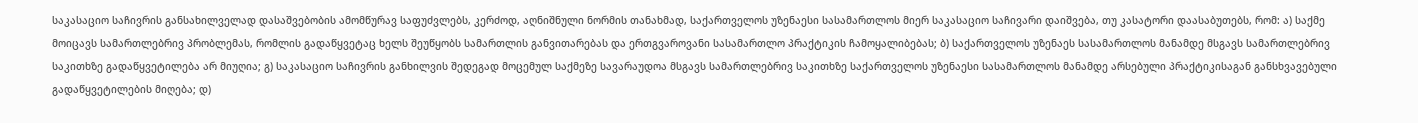საკასაციო საჩივრის განსახილველად დასაშვებობის ამომწურავ საფუძვლებს, კერძოდ, აღნიშნული ნორმის თანახმად, საქართველოს უზენაესი სასამართლოს მიერ საკასაციო საჩივარი დაიშვება, თუ კასატორი დაასაბუთებს, რომ: ა) საქმე მოიცავს სამართლებრივ პრობლემას, რომლის გადაწყვეტაც ხელს შეუწყობს სამართლის განვითარებას და ერთგვაროვანი სასამართლო პრაქტიკის ჩამოყალიბებას; ბ) საქართველოს უზენაეს სასამართლოს მანამდე მსგავს სამართლებრივ საკითხზე გადაწყვეტილება არ მიუღია; გ) საკასაციო საჩივრის განხილვის შედეგად მოცემულ საქმეზე სავარაუდოა მსგავს სამართლებრივ საკითხზე საქართველოს უზენაესი სასამართლოს მანამდე არსებული პრაქტიკისაგან განსხვავებული გადაწყვეტილების მიღება; დ)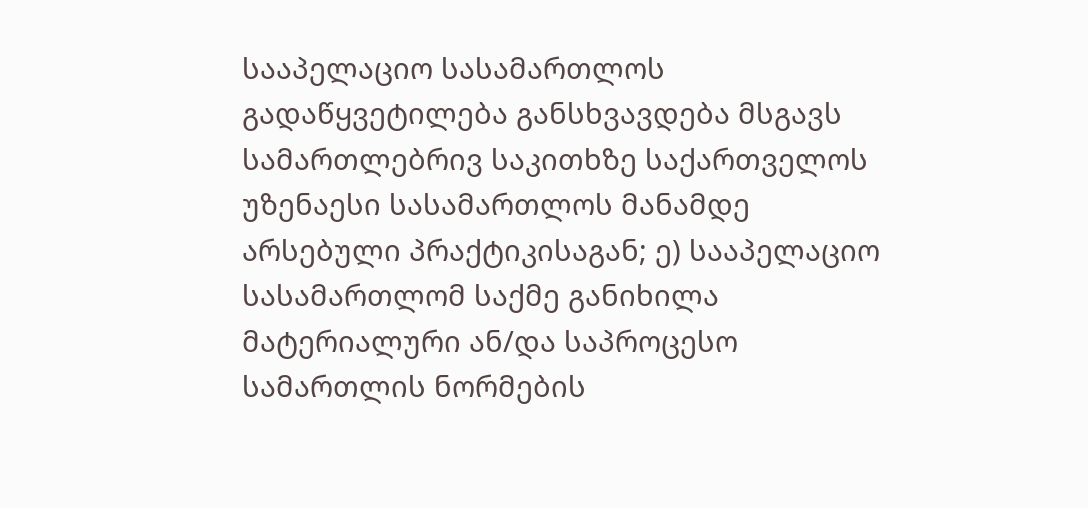სააპელაციო სასამართლოს გადაწყვეტილება განსხვავდება მსგავს სამართლებრივ საკითხზე საქართველოს უზენაესი სასამართლოს მანამდე არსებული პრაქტიკისაგან; ე) სააპელაციო სასამართლომ საქმე განიხილა მატერიალური ან/და საპროცესო სამართლის ნორმების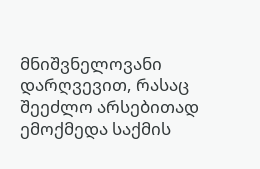მნიშვნელოვანი დარღვევით, რასაც შეეძლო არსებითად ემოქმედა საქმის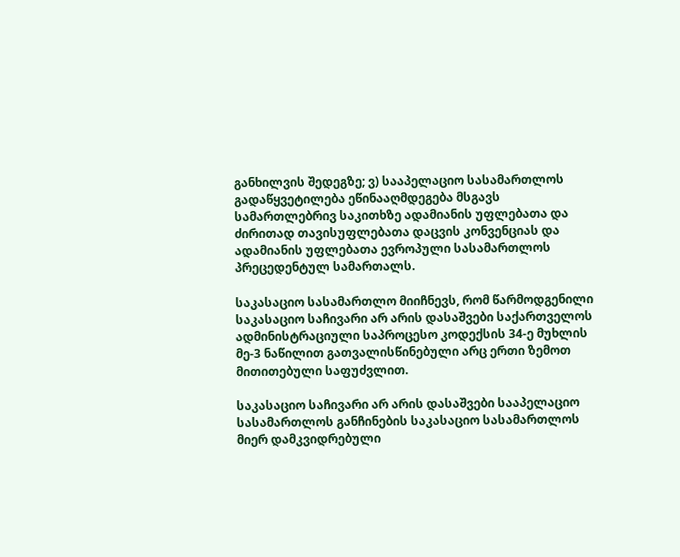განხილვის შედეგზე; ვ) სააპელაციო სასამართლოს გადაწყვეტილება ეწინააღმდეგება მსგავს სამართლებრივ საკითხზე ადამიანის უფლებათა და ძირითად თავისუფლებათა დაცვის კონვენციას და ადამიანის უფლებათა ევროპული სასამართლოს პრეცედენტულ სამართალს.

საკასაციო სასამართლო მიიჩნევს, რომ წარმოდგენილი საკასაციო საჩივარი არ არის დასაშვები საქართველოს ადმინისტრაციული საპროცესო კოდექსის 34-ე მუხლის მე-3 ნაწილით გათვალისწინებული არც ერთი ზემოთ მითითებული საფუძვლით.

საკასაციო საჩივარი არ არის დასაშვები სააპელაციო სასამართლოს განჩინების საკასაციო სასამართლოს მიერ დამკვიდრებული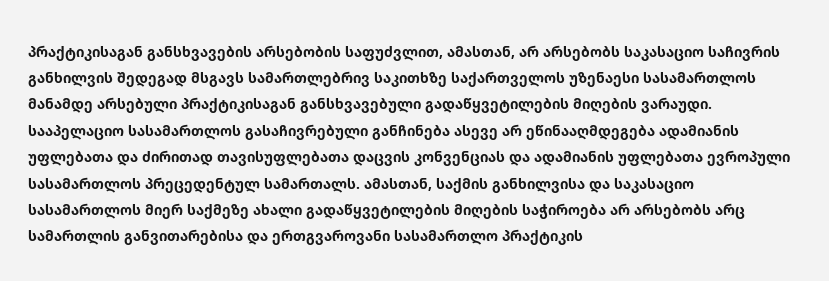პრაქტიკისაგან განსხვავების არსებობის საფუძვლით, ამასთან, არ არსებობს საკასაციო საჩივრის განხილვის შედეგად მსგავს სამართლებრივ საკითხზე საქართველოს უზენაესი სასამართლოს მანამდე არსებული პრაქტიკისაგან განსხვავებული გადაწყვეტილების მიღების ვარაუდი. სააპელაციო სასამართლოს გასაჩივრებული განჩინება ასევე არ ეწინააღმდეგება ადამიანის უფლებათა და ძირითად თავისუფლებათა დაცვის კონვენციას და ადამიანის უფლებათა ევროპული სასამართლოს პრეცედენტულ სამართალს. ამასთან, საქმის განხილვისა და საკასაციო სასამართლოს მიერ საქმეზე ახალი გადაწყვეტილების მიღების საჭიროება არ არსებობს არც სამართლის განვითარებისა და ერთგვაროვანი სასამართლო პრაქტიკის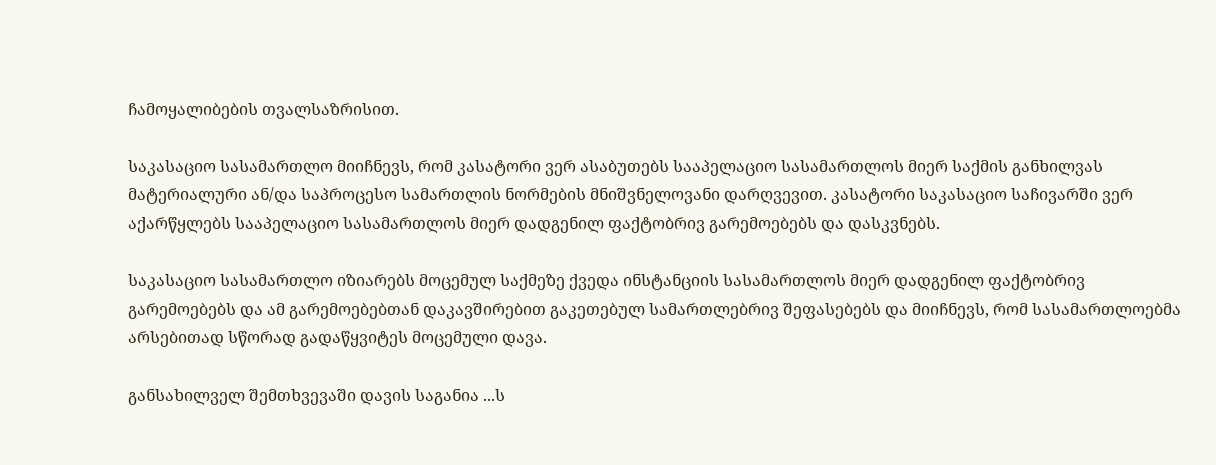ჩამოყალიბების თვალსაზრისით.

საკასაციო სასამართლო მიიჩნევს, რომ კასატორი ვერ ასაბუთებს სააპელაციო სასამართლოს მიერ საქმის განხილვას მატერიალური ან/და საპროცესო სამართლის ნორმების მნიშვნელოვანი დარღვევით. კასატორი საკასაციო საჩივარში ვერ აქარწყლებს სააპელაციო სასამართლოს მიერ დადგენილ ფაქტობრივ გარემოებებს და დასკვნებს.

საკასაციო სასამართლო იზიარებს მოცემულ საქმეზე ქვედა ინსტანციის სასამართლოს მიერ დადგენილ ფაქტობრივ გარემოებებს და ამ გარემოებებთან დაკავშირებით გაკეთებულ სამართლებრივ შეფასებებს და მიიჩნევს, რომ სასამართლოებმა არსებითად სწორად გადაწყვიტეს მოცემული დავა.

განსახილველ შემთხვევაში დავის საგანია ...ს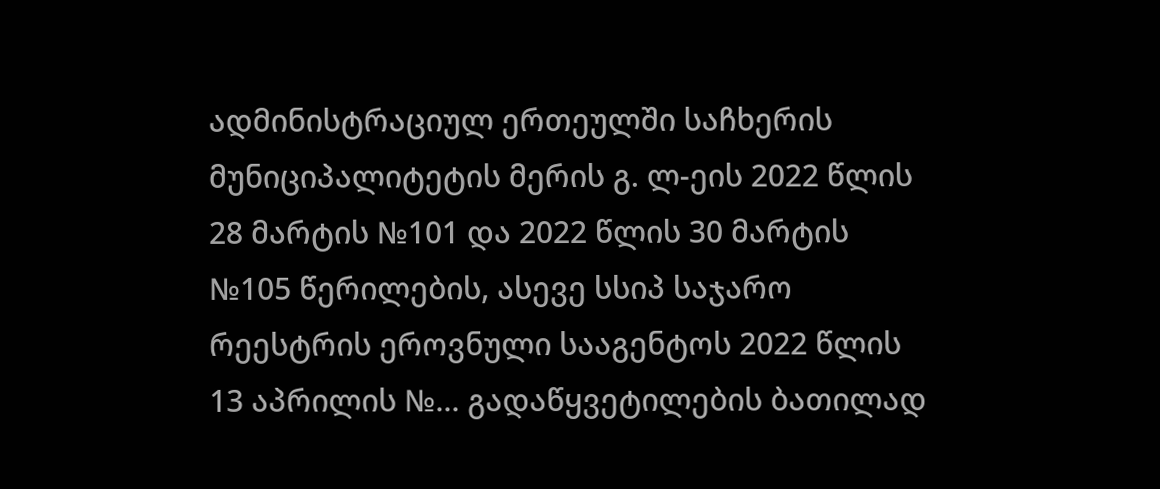ადმინისტრაციულ ერთეულში საჩხერის მუნიციპალიტეტის მერის გ. ლ-ეის 2022 წლის 28 მარტის №101 და 2022 წლის 30 მარტის №105 წერილების, ასევე სსიპ საჯარო რეესტრის ეროვნული სააგენტოს 2022 წლის 13 აპრილის №... გადაწყვეტილების ბათილად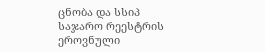ცნობა და სსიპ საჯარო რეესტრის ეროვნული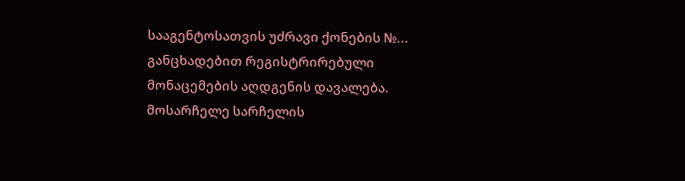სააგენტოსათვის უძრავი ქონების №... განცხადებით რეგისტრირებული მონაცემების აღდგენის დავალება. მოსარჩელე სარჩელის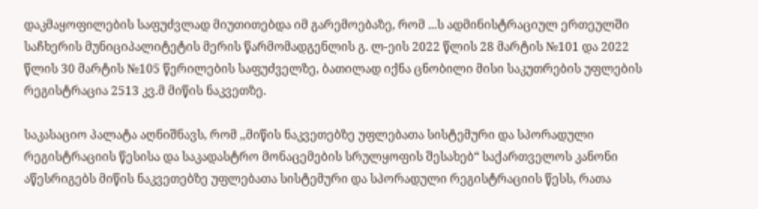დაკმაყოფილების საფუძვლად მიუთითებდა იმ გარემოებაზე, რომ ...ს ადმინისტრაციულ ერთეულში საჩხერის მუნიციპალიტეტის მერის წარმომადგენლის გ. ლ-ეის 2022 წლის 28 მარტის №101 და 2022 წლის 30 მარტის №105 წერილების საფუძველზე, ბათილად იქნა ცნობილი მისი საკუთრების უფლების რეგისტრაცია 2513 კვ.მ მიწის ნაკვეთზე.

საკასაციო პალატა აღნიშნავს, რომ ,,მიწის ნაკვეთებზე უფლებათა სისტემური და სპორადული რეგისტრაციის წესისა და საკადასტრო მონაცემების სრულყოფის შესახებ“ საქართველოს კანონი აწესრიგებს მიწის ნაკვეთებზე უფლებათა სისტემური და სპორადული რეგისტრაციის წესს, რათა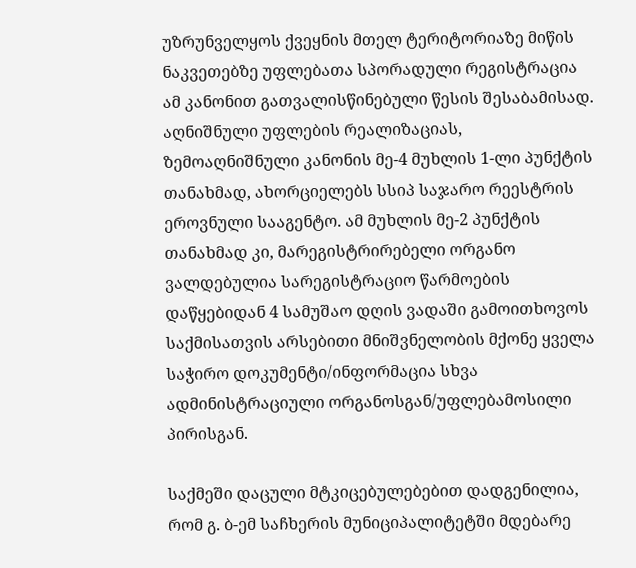უზრუნველყოს ქვეყნის მთელ ტერიტორიაზე მიწის ნაკვეთებზე უფლებათა სპორადული რეგისტრაცია ამ კანონით გათვალისწინებული წესის შესაბამისად. აღნიშნული უფლების რეალიზაციას, ზემოაღნიშნული კანონის მე-4 მუხლის 1-ლი პუნქტის თანახმად, ახორციელებს სსიპ საჯარო რეესტრის ეროვნული სააგენტო. ამ მუხლის მე-2 პუნქტის თანახმად კი, მარეგისტრირებელი ორგანო ვალდებულია სარეგისტრაციო წარმოების დაწყებიდან 4 სამუშაო დღის ვადაში გამოითხოვოს საქმისათვის არსებითი მნიშვნელობის მქონე ყველა საჭირო დოკუმენტი/ინფორმაცია სხვა ადმინისტრაციული ორგანოსგან/უფლებამოსილი პირისგან.

საქმეში დაცული მტკიცებულებებით დადგენილია, რომ გ. ბ-ემ საჩხერის მუნიციპალიტეტში მდებარე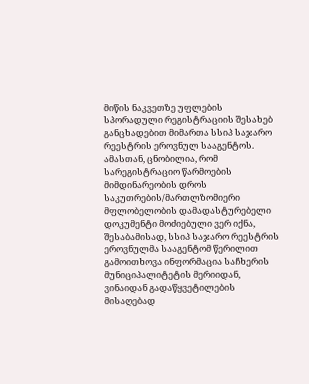მიწის ნაკვეთზე უფლების სპორადული რეგისტრაციის შესახებ განცხადებით მიმართა სსიპ საჯარო რეესტრის ეროვნულ სააგენტოს. ამასთან, ცნობილია, რომ სარეგისტრაციო წარმოების მიმდინარეობის დროს საკუთრების/მართლზომიერი მფლობელობის დამადასტურებელი დოკუმენტი მოძიებული ვერ იქნა, შესაბამისად, სსიპ საჯარო რეესტრის ეროვნულმა სააგენტომ წერილით გამოითხოვა ინფორმაცია საჩხერის მუნიციპალიტეტის მერიიდან, ვინაიდან გადაწყვეტილების მისაღებად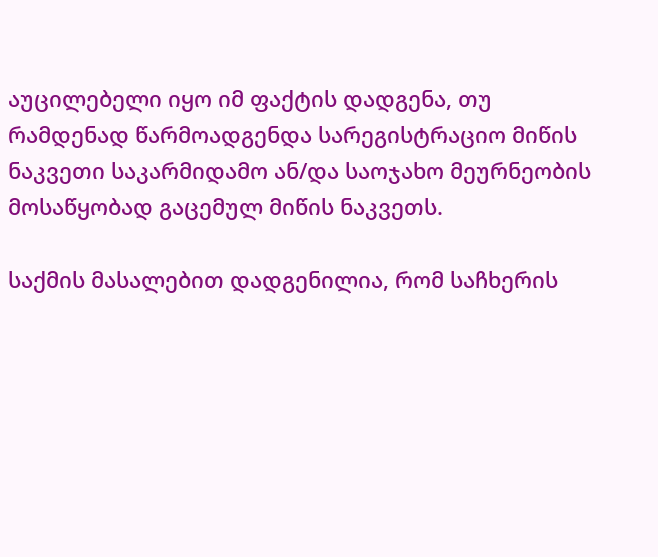აუცილებელი იყო იმ ფაქტის დადგენა, თუ რამდენად წარმოადგენდა სარეგისტრაციო მიწის ნაკვეთი საკარმიდამო ან/და საოჯახო მეურნეობის მოსაწყობად გაცემულ მიწის ნაკვეთს.

საქმის მასალებით დადგენილია, რომ საჩხერის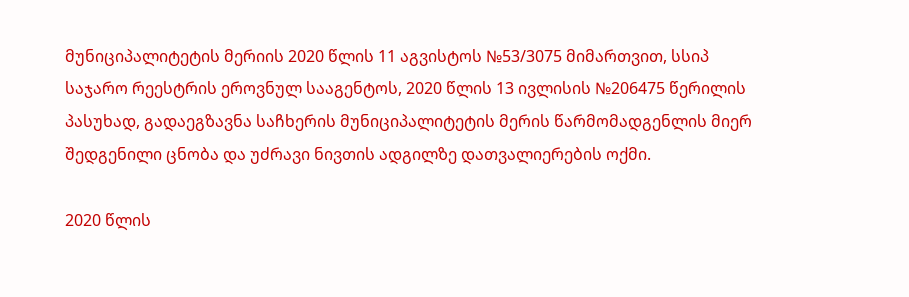მუნიციპალიტეტის მერიის 2020 წლის 11 აგვისტოს №53/3075 მიმართვით, სსიპ საჯარო რეესტრის ეროვნულ სააგენტოს, 2020 წლის 13 ივლისის №206475 წერილის პასუხად, გადაეგზავნა საჩხერის მუნიციპალიტეტის მერის წარმომადგენლის მიერ შედგენილი ცნობა და უძრავი ნივთის ადგილზე დათვალიერების ოქმი.

2020 წლის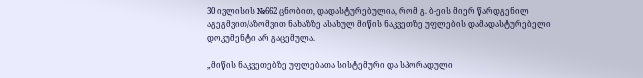30 ივლისის №662 ცნობით, დადასტურებულია, რომ გ. ბ-ეის მიერ წარდგენილ აგეგმვით/აზომვით ნახაზზე ასახულ მიწის ნაკვეთზე უფლების დამადასტურებელი დოკუმენტი არ გაცემულა.

„მიწის ნაკვეთებზე უფლებათა სისტემური და სპორადული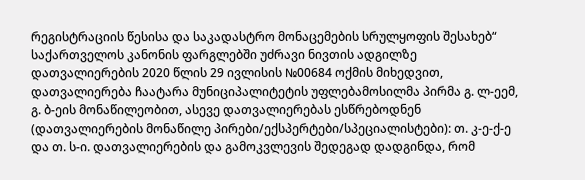რეგისტრაციის წესისა და საკადასტრო მონაცემების სრულყოფის შესახებ“ საქართველოს კანონის ფარგლებში უძრავი ნივთის ადგილზე დათვალიერების 2020 წლის 29 ივლისის №00684 ოქმის მიხედვით, დათვალიერება ჩაატარა მუნიციპალიტეტის უფლებამოსილმა პირმა გ. ლ-ეემ, გ. ბ-ეის მონაწილეობით, ასევე დათვალიერებას ესწრებოდნენ (დათვალიერების მონაწილე პირები/ექსპერტები/სპეციალისტები): თ. კ-ე-ქ-ე და თ. ს-ი. დათვალიერების და გამოკვლევის შედეგად დადგინდა, რომ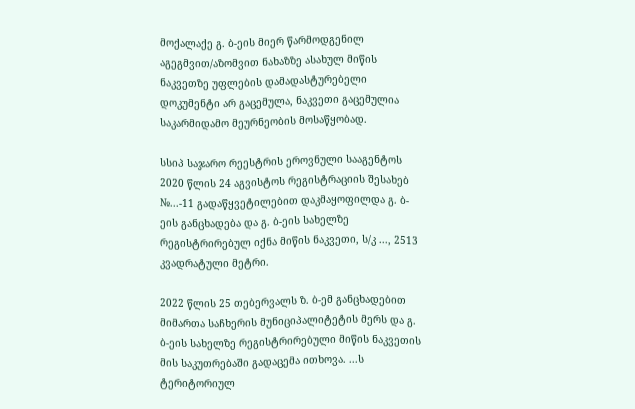მოქალაქე გ. ბ-ეის მიერ წარმოდგენილ აგეგმვით/აზომვით ნახაზზე ასახულ მიწის ნაკვეთზე უფლების დამადასტურებელი დოკუმენტი არ გაცემულა, ნაკვეთი გაცემულია საკარმიდამო მეურნეობის მოსაწყობად.

სსიპ საჯარო რეესტრის ეროვნული სააგენტოს 2020 წლის 24 აგვისტოს რეგისტრაციის შესახებ №...-11 გადაწყვეტილებით დაკმაყოფილდა გ. ბ-ეის განცხადება და გ. ბ-ეის სახელზე რეგისტრირებულ იქნა მიწის ნაკვეთი, ს/კ ..., 2513 კვადრატული მეტრი.

2022 წლის 25 თებერვალს ზ. ბ-ემ განცხადებით მიმართა საჩხერის მუნიციპალიტეტის მერს და გ. ბ-ეის სახელზე რეგისტრირებული მიწის ნაკვეთის მის საკუთრებაში გადაცემა ითხოვა. ...ს ტერიტორიულ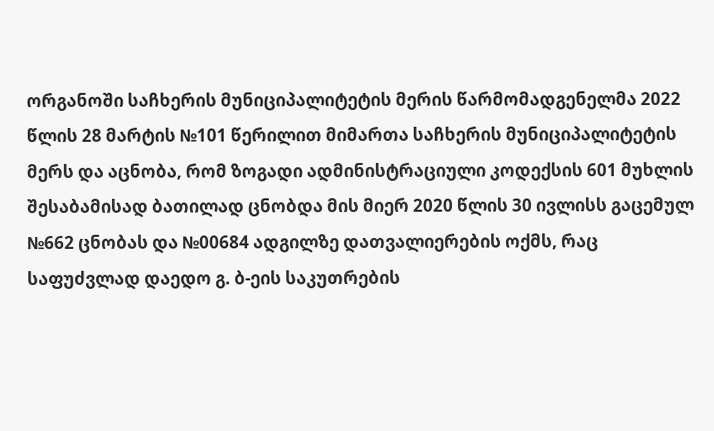ორგანოში საჩხერის მუნიციპალიტეტის მერის წარმომადგენელმა 2022 წლის 28 მარტის №101 წერილით მიმართა საჩხერის მუნიციპალიტეტის მერს და აცნობა, რომ ზოგადი ადმინისტრაციული კოდექსის 601 მუხლის შესაბამისად ბათილად ცნობდა მის მიერ 2020 წლის 30 ივლისს გაცემულ №662 ცნობას და №00684 ადგილზე დათვალიერების ოქმს, რაც საფუძვლად დაედო გ. ბ-ეის საკუთრების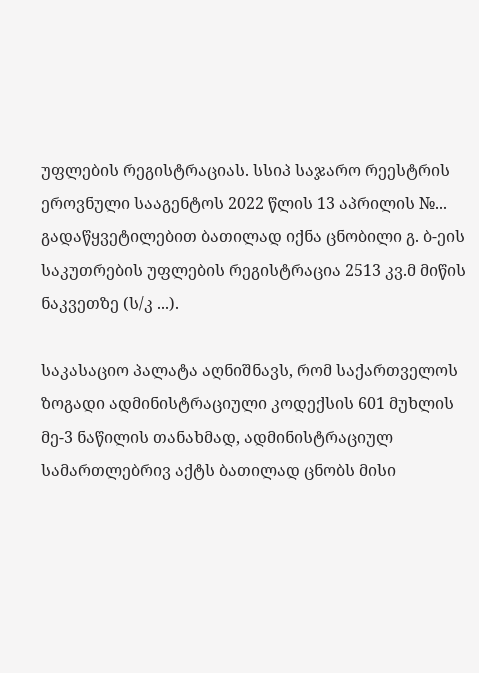უფლების რეგისტრაციას. სსიპ საჯარო რეესტრის ეროვნული სააგენტოს 2022 წლის 13 აპრილის №... გადაწყვეტილებით ბათილად იქნა ცნობილი გ. ბ-ეის საკუთრების უფლების რეგისტრაცია 2513 კვ.მ მიწის ნაკვეთზე (ს/კ ...).

საკასაციო პალატა აღნიშნავს, რომ საქართველოს ზოგადი ადმინისტრაციული კოდექსის 601 მუხლის მე-3 ნაწილის თანახმად, ადმინისტრაციულ სამართლებრივ აქტს ბათილად ცნობს მისი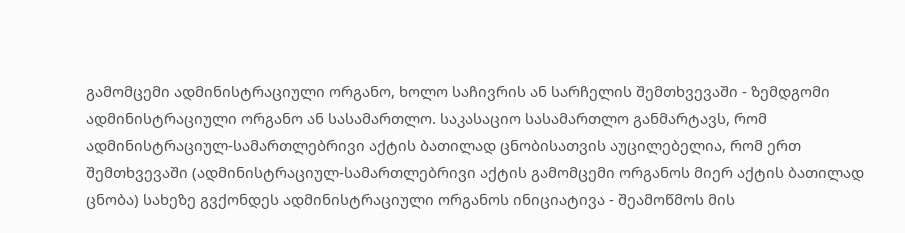გამომცემი ადმინისტრაციული ორგანო, ხოლო საჩივრის ან სარჩელის შემთხვევაში - ზემდგომი ადმინისტრაციული ორგანო ან სასამართლო. საკასაციო სასამართლო განმარტავს, რომ ადმინისტრაციულ-სამართლებრივი აქტის ბათილად ცნობისათვის აუცილებელია, რომ ერთ შემთხვევაში (ადმინისტრაციულ-სამართლებრივი აქტის გამომცემი ორგანოს მიერ აქტის ბათილად ცნობა) სახეზე გვქონდეს ადმინისტრაციული ორგანოს ინიციატივა - შეამოწმოს მის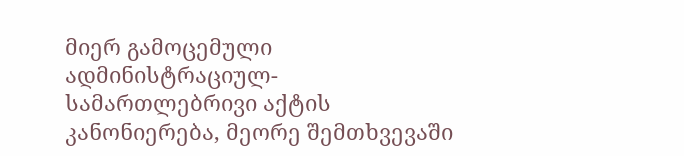მიერ გამოცემული ადმინისტრაციულ-სამართლებრივი აქტის კანონიერება, მეორე შემთხვევაში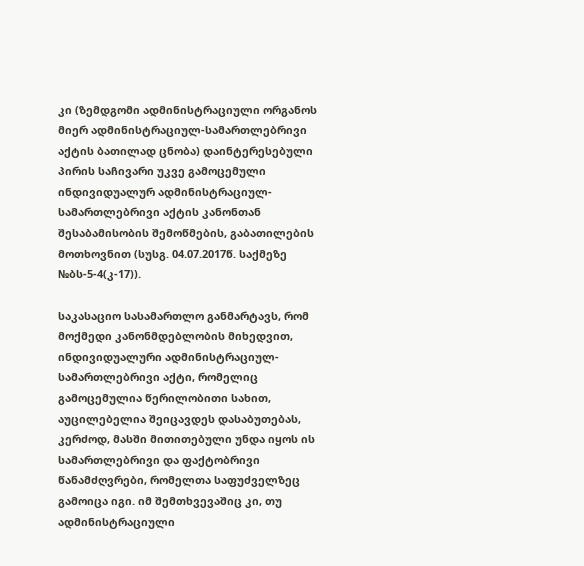კი (ზემდგომი ადმინისტრაციული ორგანოს მიერ ადმინისტრაციულ-სამართლებრივი აქტის ბათილად ცნობა) დაინტერესებული პირის საჩივარი უკვე გამოცემული ინდივიდუალურ ადმინისტრაციულ-სამართლებრივი აქტის კანონთან შესაბამისობის შემოწმების, გაბათილების მოთხოვნით (სუსგ. 04.07.2017წ. საქმეზე №ბს-5-4(კ-17)).

საკასაციო სასამართლო განმარტავს, რომ მოქმედი კანონმდებლობის მიხედვით, ინდივიდუალური ადმინისტრაციულ-სამართლებრივი აქტი, რომელიც გამოცემულია წერილობითი სახით, აუცილებელია შეიცავდეს დასაბუთებას, კერძოდ, მასში მითითებული უნდა იყოს ის სამართლებრივი და ფაქტობრივი წანამძღვრები, რომელთა საფუძველზეც გამოიცა იგი. იმ შემთხვევაშიც კი, თუ ადმინისტრაციული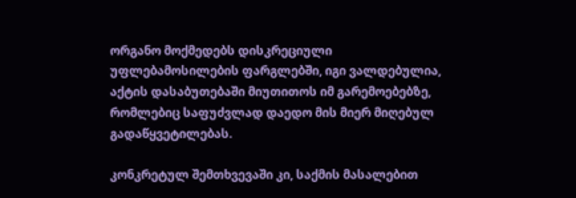ორგანო მოქმედებს დისკრეციული უფლებამოსილების ფარგლებში, იგი ვალდებულია, აქტის დასაბუთებაში მიუთითოს იმ გარემოებებზე, რომლებიც საფუძვლად დაედო მის მიერ მიღებულ გადაწყვეტილებას.

კონკრეტულ შემთხვევაში კი, საქმის მასალებით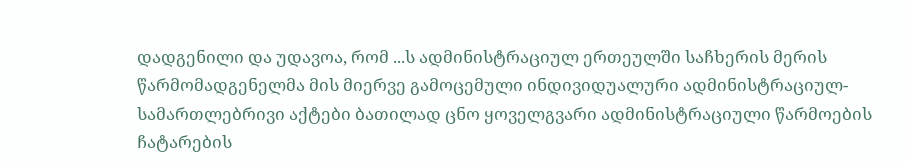დადგენილი და უდავოა, რომ ...ს ადმინისტრაციულ ერთეულში საჩხერის მერის წარმომადგენელმა მის მიერვე გამოცემული ინდივიდუალური ადმინისტრაციულ-სამართლებრივი აქტები ბათილად ცნო ყოველგვარი ადმინისტრაციული წარმოების ჩატარების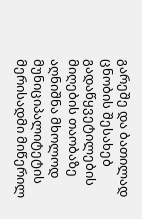გარეშე და ბათილად ცნობის შესახებ გადაწყვეტილების მიღების თაობაზე აღნიშნა მხოლოდ მუნიციპალიტეტის მერისადმი მიწერილ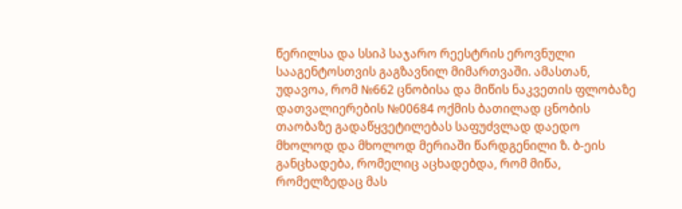წერილსა და სსიპ საჯარო რეესტრის ეროვნული სააგენტოსთვის გაგზავნილ მიმართვაში. ამასთან, უდავოა, რომ №662 ცნობისა და მიწის ნაკვეთის ფლობაზე დათვალიერების №00684 ოქმის ბათილად ცნობის თაობაზე გადაწყვეტილებას საფუძვლად დაედო მხოლოდ და მხოლოდ მერიაში წარდგენილი ზ. ბ-ეის განცხადება, რომელიც აცხადებდა, რომ მიწა, რომელზედაც მას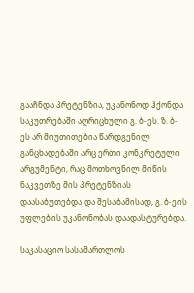გააჩნდა პრეტენზია, უკანონოდ ჰქონდა საკუთრებაში აღრიცხული გ. ბ-ეს. ზ. ბ-ეს არ მიუთითებია წარდგენილ განცხადებაში არც ერთი კონკრეტული არგუმენტი, რაც მოთხოვნილ მიწის ნაკვეთზე მის პრეტენზიას დაასაბუთებდა და შესაბამისად, გ. ბ-ეის უფლების უკანონობას დაადასტურებდა.

საკასაციო სასამართლოს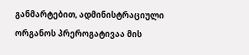განმარტებით, ადმინისტრაციული ორგანოს პრეროგატივაა მის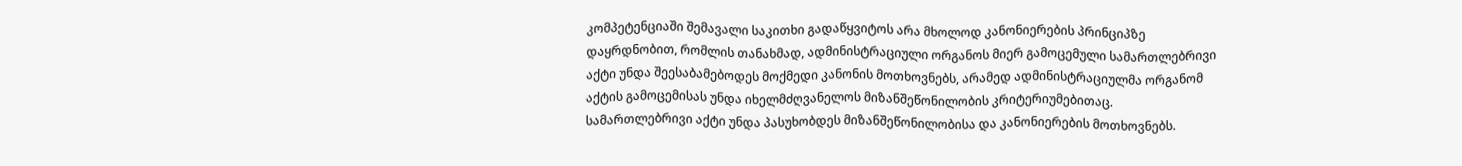კომპეტენციაში შემავალი საკითხი გადაწყვიტოს არა მხოლოდ კანონიერების პრინციპზე დაყრდნობით, რომლის თანახმად, ადმინისტრაციული ორგანოს მიერ გამოცემული სამართლებრივი აქტი უნდა შეესაბამებოდეს მოქმედი კანონის მოთხოვნებს, არამედ ადმინისტრაციულმა ორგანომ აქტის გამოცემისას უნდა იხელმძღვანელოს მიზანშეწონილობის კრიტერიუმებითაც. სამართლებრივი აქტი უნდა პასუხობდეს მიზანშეწონილობისა და კანონიერების მოთხოვნებს.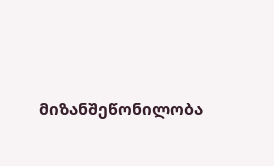მიზანშეწონილობა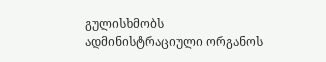გულისხმობს ადმინისტრაციული ორგანოს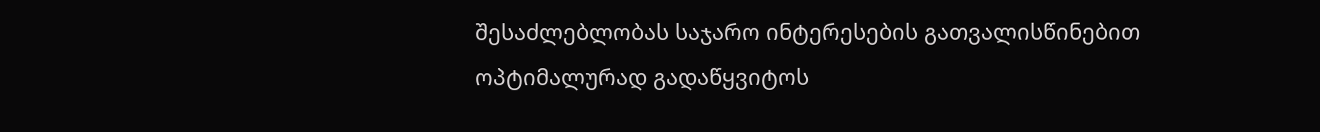შესაძლებლობას საჯარო ინტერესების გათვალისწინებით ოპტიმალურად გადაწყვიტოს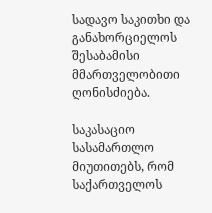სადავო საკითხი და განახორციელოს შესაბამისი მმართველობითი ღონისძიება.

საკასაციო სასამართლო მიუთითებს, რომ საქართველოს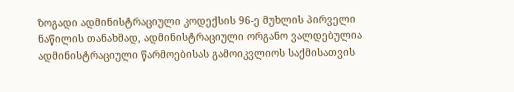ზოგადი ადმინისტრაციული კოდექსის 96-ე მუხლის პირველი ნაწილის თანახმად, ადმინისტრაციული ორგანო ვალდებულია ადმინისტრაციული წარმოებისას გამოიკვლიოს საქმისათვის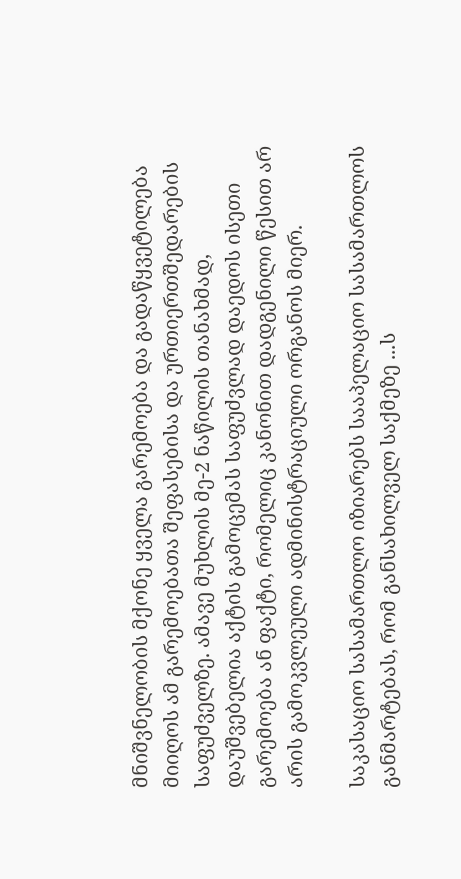მნიშვნელობის მქონე ყველა გარემოება და გადაწყვეტილება მიიღოს ამ გარემოებათა შეფასებისა და ურთიერთშედარების საფუძველზე. ამავე მუხლის მე-2 ნაწილის თანახმად, დაუშვებელია აქტის გამოცემას საფუძვლად დაედოს ისეთი გარემოება ან ფაქტი, რომელიც კანონით დადგენილი წესით არ არის გამოკვლეული ადმინისტრაციული ორგანოს მიერ.

საკასაციო სასამართლო იზიარებს სააპელაციო სასამართლოს განმარტებას, რომ განსახილველ საქმეზე ...ს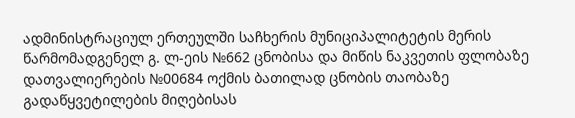ადმინისტრაციულ ერთეულში საჩხერის მუნიციპალიტეტის მერის წარმომადგენელ გ. ლ-ეის №662 ცნობისა და მიწის ნაკვეთის ფლობაზე დათვალიერების №00684 ოქმის ბათილად ცნობის თაობაზე გადაწყვეტილების მიღებისას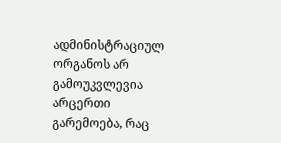ადმინისტრაციულ ორგანოს არ გამოუკვლევია არცერთი გარემოება, რაც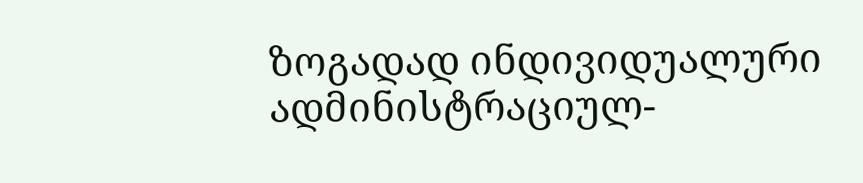ზოგადად ინდივიდუალური ადმინისტრაციულ-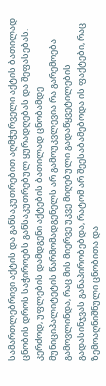სამართლებრივი აქტის და განსაკუთრებით აღმჭურველი აქტის ბათილად ცნობის დროს საჭიროებს განსაკუთრებულ ყურადღებას და შეფასებას. კერძოდ, უფლების დამდგენი აქტების ბათილად ცნობამდე მუნიციპალიტეტის წარმომადგენელს არ გამოუკვლევია რა გარემოება გამოვლინდა, რაც მის მიერვე უკვე მიღებული გადაწყვეტილების გადასინჯვას განაპირობებდა, რატომ არ შეესაბამებოდა ის ფაქტები, რაც ზემოაღნიშნული ცნობითა და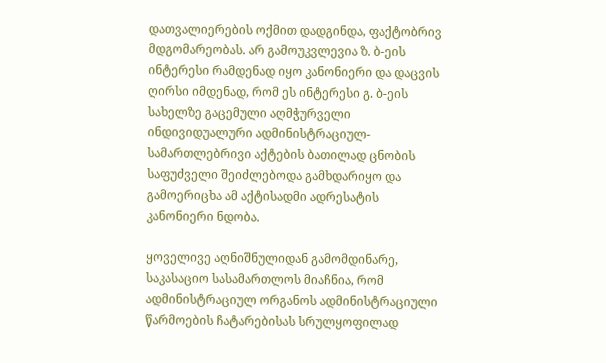დათვალიერების ოქმით დადგინდა, ფაქტობრივ მდგომარეობას. არ გამოუკვლევია ზ. ბ-ეის ინტერესი რამდენად იყო კანონიერი და დაცვის ღირსი იმდენად, რომ ეს ინტერესი გ. ბ-ეის სახელზე გაცემული აღმჭურველი ინდივიდუალური ადმინისტრაციულ-სამართლებრივი აქტების ბათილად ცნობის საფუძველი შეიძლებოდა გამხდარიყო და გამოერიცხა ამ აქტისადმი ადრესატის კანონიერი ნდობა.

ყოველივე აღნიშნულიდან გამომდინარე, საკასაციო სასამართლოს მიაჩნია, რომ ადმინისტრაციულ ორგანოს ადმინისტრაციული წარმოების ჩატარებისას სრულყოფილად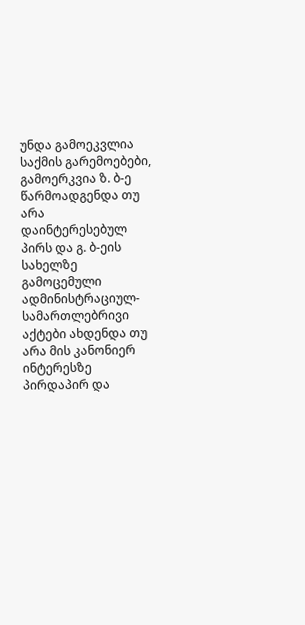უნდა გამოეკვლია საქმის გარემოებები, გამოერკვია ზ. ბ-ე წარმოადგენდა თუ არა დაინტერესებულ პირს და გ. ბ-ეის სახელზე გამოცემული ადმინისტრაციულ-სამართლებრივი აქტები ახდენდა თუ არა მის კანონიერ ინტერესზე პირდაპირ და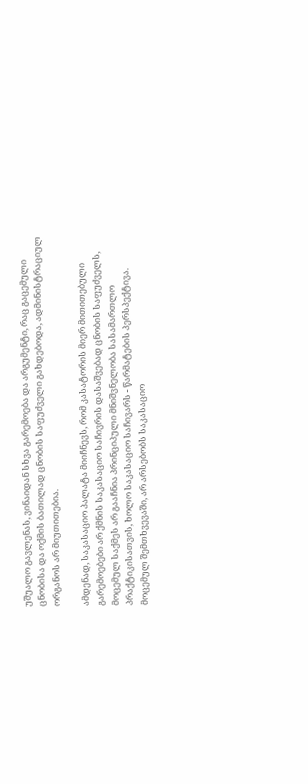უშუალო გავლენას, ვინაიდან სხვა გარემოება და არგუმენტი, რაც გაცემული ცნობისა და ოქმის ბათილად ცნობის საფუძველი გახდებოდა, ადმინისტრაციულ ორგანოს არ მიუთითებია.

ამდენად, საკასაციო პალატა მიიჩნევს, რომ კასატორის მიერ მითითებული გარემოებები არ ქმნის საკასაციო საჩივრის დასაშვებად ცნობის საფუძველს, მოცემულ საქმეს არ გააჩნია პრინციპული მნიშვნელობა სასამართლო პრაქტიკისათვის, ხოლო საკასაციო საჩივარს - წარმატების პერსპექტივა. მოცემულ შემთხვევაში, არ არსებობს საკასაციო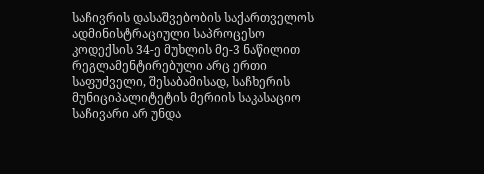საჩივრის დასაშვებობის საქართველოს ადმინისტრაციული საპროცესო კოდექსის 34-ე მუხლის მე-3 ნაწილით რეგლამენტირებული არც ერთი საფუძველი, შესაბამისად, საჩხერის მუნიციპალიტეტის მერიის საკასაციო საჩივარი არ უნდა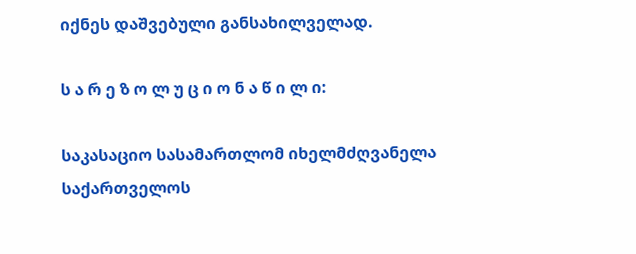იქნეს დაშვებული განსახილველად.

ს ა რ ე ზ ო ლ უ ც ი ო ნ ა წ ი ლ ი:

საკასაციო სასამართლომ იხელმძღვანელა საქართველოს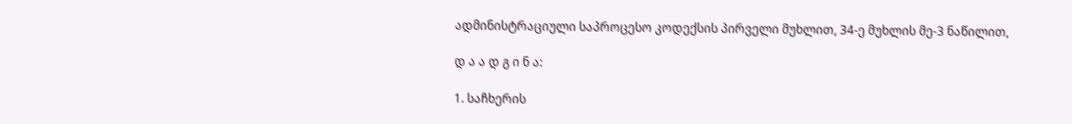ადმინისტრაციული საპროცესო კოდექსის პირველი მუხლით, 34-ე მუხლის მე-3 ნაწილით,

დ ა ა დ გ ი ნ ა:

1. საჩხერის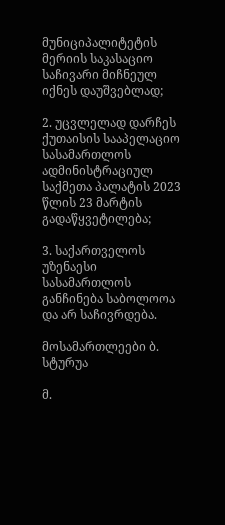მუნიციპალიტეტის მერიის საკასაციო საჩივარი მიჩნეულ იქნეს დაუშვებლად;

2. უცვლელად დარჩეს ქუთაისის სააპელაციო სასამართლოს ადმინისტრაციულ საქმეთა პალატის 2023 წლის 23 მარტის გადაწყვეტილება;

3. საქართველოს უზენაესი სასამართლოს განჩინება საბოლოოა და არ საჩივრდება.

მოსამართლეები ბ. სტურუა

მ.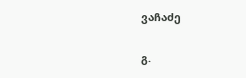ვაჩაძე

გ.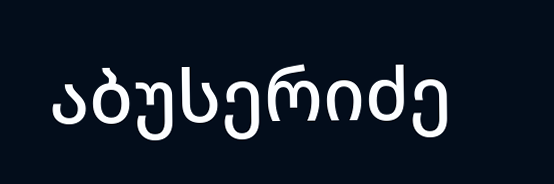აბუსერიძე